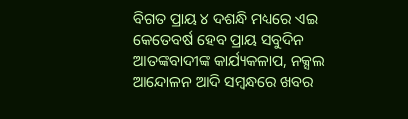ବିଗତ ପ୍ରାୟ ୪ ଦଶନ୍ଧି ମଧ୍ୟରେ ଏଇ କେତେବର୍ଷ ହେବ ପ୍ରାୟ ସବୁଦିନ ଆତଙ୍କବାଦୀଙ୍କ କାର୍ଯ୍ୟକଳାପ, ନକ୍ସଲ ଆନ୍ଦୋଳନ ଆଦି ସମ୍ବନ୍ଧରେ ଖବର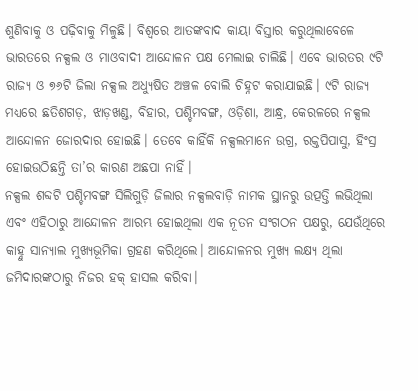ଶୁଣିବାକୁ ଓ ପଢ଼ିବାକୁ ମିଳୁଛି। ବିଶ୍ୱରେ ଆତଙ୍କବାଦ କାୟା ବିସ୍ତାର କରୁଥିଲାବେଳେ ଭାରତରେ ନକ୍ସଲ ଓ ମାଓବାଦୀ ଆନ୍ଦୋଳନ ପକ୍ଷ ମେଲାଇ ଚାଲିଛି। ଏବେ ଭାରତର ୯ଟି ରାଜ୍ୟ ଓ ୭୬ଟି ଜିଲା ନକ୍ସଲ ଅଧ୍ୟୁଷିତ ଅଞ୍ଚଳ ବୋଲି ଚିହ୍ନଟ କରାଯାଇଛି। ୯ଟି ରାଜ୍ୟ ମଧ୍ୟରେ ଛତିଶଗଡ଼, ଝାଡ଼ଖଣ୍ଡ, ବିହାର, ପଶ୍ଚିମବଙ୍ଗ, ଓଡ଼ିଶା, ଆନ୍ଧ୍ର, କେରଳରେ ନକ୍ସଲ ଆନ୍ଦୋଳନ ଜୋରଦାର ହୋଇଛି। ତେବେ କାହିଁକି ନକ୍ସଲମାନେ ଉଗ୍ର, ରକ୍ତପିପାସୁ, ହିଂସ୍ର ହୋଇଉଠିଛନ୍ତି ତା’ର କାରଣ ଅଛପା ନାହିଁ।
ନକ୍ସଲ ଶବ୍ଦଟି ପଶ୍ଚିମବଙ୍ଗ ସିଲିଗୁଡ଼ି ଜିଲାର ନକ୍ସଲବାଡ଼ି ନାମକ ସ୍ଥାନରୁ ଉତ୍ପତ୍ତି ଲଭିଥିଲା ଏବଂ ଏହିଠାରୁ ଆନ୍ଦୋଳନ ଆରମ୍ଭ ହୋଇଥିଲା ଏକ ନୂତନ ସଂଗଠନ ପକ୍ଷରୁ, ଯେଉଁଥିରେ କାହ୍ନୁ ସାନ୍ୟାଲ ମୁଖ୍ୟଭୂମିକା ଗ୍ରହଣ କରିଥିଲେ। ଆନ୍ଦୋଳନର ମୁଖ୍ୟ ଲକ୍ଷ୍ୟ ଥିଲା ଜମିଦାରଙ୍କଠାରୁ ନିଜର ହକ୍ ହାସଲ କରିବା।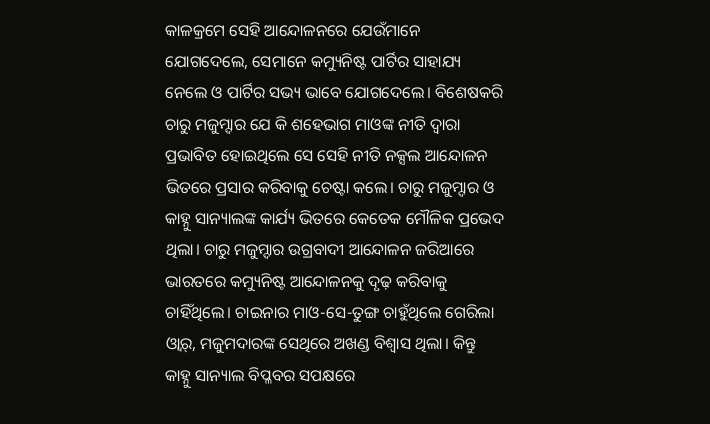କାଳକ୍ରମେ ସେହି ଆନ୍ଦୋଳନରେ ଯେଉଁମାନେ ଯୋଗଦେଲେ, ସେମାନେ କମ୍ୟୁନିଷ୍ଟ ପାର୍ଟିର ସାହାଯ୍ୟ ନେଲେ ଓ ପାର୍ଟିର ସଭ୍ୟ ଭାବେ ଯୋଗଦେଲେ। ବିଶେଷକରି ଚାରୁ ମଜୁମ୍ଦାର ଯେ କି ଶହେଭାଗ ମାଓଙ୍କ ନୀତି ଦ୍ୱାରା ପ୍ରଭାବିତ ହୋଇଥିଲେ ସେ ସେହି ନୀତି ନକ୍ସଲ ଆନ୍ଦୋଳନ ଭିତରେ ପ୍ରସାର କରିବାକୁ ଚେଷ୍ଟା କଲେ। ଚାରୁ ମଜୁମ୍ଦାର ଓ କାହ୍ନୁ ସାନ୍ୟାଲଙ୍କ କାର୍ଯ୍ୟ ଭିତରେ କେତେକ ମୌଳିକ ପ୍ରଭେଦ ଥିଲା। ଚାରୁ ମଜୁମ୍ଦାର ଉଗ୍ରବାଦୀ ଆନ୍ଦୋଳନ ଜରିଆରେ ଭାରତରେ କମ୍ୟୁନିଷ୍ଟ ଆନ୍ଦୋଳନକୁ ଦୃଢ଼ କରିବାକୁ ଚାହିଁଥିଲେ। ଚାଇନାର ମାଓ-ସେ-ତୁଙ୍ଗ ଚାହୁଁଥିଲେ ଗେରିଲା ଓ୍ବାର୍, ମଜୁମଦାରଙ୍କ ସେଥିରେ ଅଖଣ୍ଡ ବିଶ୍ୱାସ ଥିଲା। କିନ୍ତୁ କାହ୍ନୁ ସାନ୍ୟାଲ ବିପ୍ଳବର ସପକ୍ଷରେ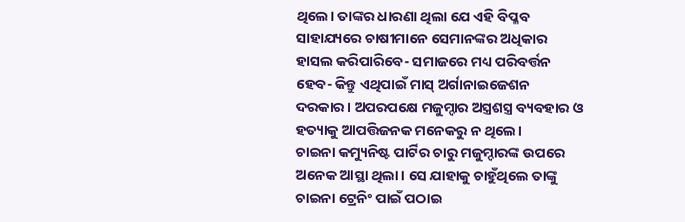ଥିଲେ। ତାଙ୍କର ଧାରଣା ଥିଲା ଯେ ଏହି ବିପ୍ଳବ ସାହାଯ୍ୟରେ ଚାଷୀମାନେ ସେମାନଙ୍କର ଅଧିକାର ହାସଲ କରିପାରିବେ- ସମାଜରେ ମଧ୍ୟ ପରିବର୍ତ୍ତନ ହେବ- କିନ୍ତୁ ଏଥିପାଇଁ ମାସ୍ ଅର୍ଗାନାଇଜେଶନ ଦରକାର। ଅପରପକ୍ଷେ ମଜୁମ୍ଦାର ଅସ୍ତ୍ରଶସ୍ତ୍ର ବ୍ୟବହାର ଓ ହତ୍ୟାକୁ ଆପତ୍ତିଜନକ ମନେକରୁ ନ ଥିଲେ।
ଚାଇନା କମ୍ୟୁନିଷ୍ଟ ପାର୍ଟିର ଚାରୁ ମଜୁମ୍ଦାରଙ୍କ ଉପରେ ଅନେକ ଆସ୍ଥା ଥିଲା। ସେ ଯାହାକୁ ଚାହୁଁଥିଲେ ତାଙ୍କୁ ଚାଇନା ଟ୍ରେନିଂ ପାଇଁ ପଠାଇ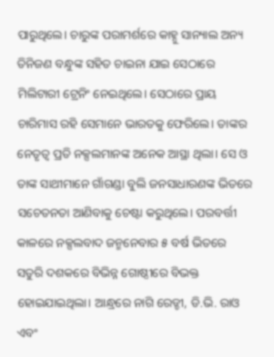ପାରୁଥିଲେ। ଚାରୁଙ୍କ ପରାମର୍ଶରେ କାହ୍ନୁ ସାନ୍ୟାଲ ଅନ୍ୟ ତିନିଜଣ ବନ୍ଧୁଙ୍କ ସହିତ ଚାଇନା ଯାଇ ସେଠାରେ ମିଲିଟାରୀ ଟ୍ରେନିଂ ନେଇଥିଲେ। ସେଠାରେ ପ୍ରାୟ ଚାରିମାସ ରହି ସେମାନେ ଭାରତକୁ ଫେରିଲେ। ତାଙ୍କର ନେତୃତ୍ୱ ପ୍ରତି ନକ୍ସଲମାନଙ୍କ ଅନେକ ଆସ୍ଥା ଥିଲା। ସେ ଓ ତାଙ୍କ ସାଥୀମାନେ ଗାଁଗଣ୍ଡା ବୁଲି ଜନସାଧାରଣଙ୍କ ଭିତରେ ସଚେତନତା ଆଣିବାକୁ ଚେଷ୍ଟା କରୁଥିଲେ। ପରବର୍ତ୍ତୀ କାଳରେ ନକ୍ସଲବାଦ ଜନ୍ମନେବାର ୫ ବର୍ଷ ଭିତରେ ସତୁରି ଦଶକରେ ବିଭିନ୍ନ ଗୋଷ୍ଠୀରେ ବିଭକ୍ତ ହୋଇଯାଇଥିଲା। ଆନ୍ଧ୍ରରେ ନାଗି ରେଡ୍ଡୀ, ଡି.ଭି. ରାଓ ଏବଂ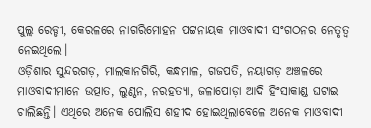ପୁଲ୍ଲ ରେଡ୍ଡୀ, କେରଳରେ ନାଗରିମୋହନ ପଟ୍ଟନାୟକ ମାଓବାଦୀ ସଂଗଠନର ନେତୃତ୍ୱ ନେଇଥିଲେ।
ଓଡ଼ିଶାର ସୁନ୍ଦରଗଡ଼, ମାଲକାନଗିରି, କନ୍ଧମାଳ, ଗଜପତି, ନୟାଗଡ଼ ଅଞ୍ଚଳରେ ମାଓବାଦୀମାନେ ଉତ୍ପାତ, ଲୁଣ୍ଠନ, ନରହତ୍ୟା, ଜଳାପୋଡ଼ା ଆଦି ହିଂସାକାଣ୍ଡ ଘଟାଇ ଚାଲିଛନ୍ତି। ଏଥିରେ ଅନେକ ପୋଲିସ ଶହୀଦ ହୋଇଥିଲାବେଳେ ଅନେକ ମାଓବାଦୀ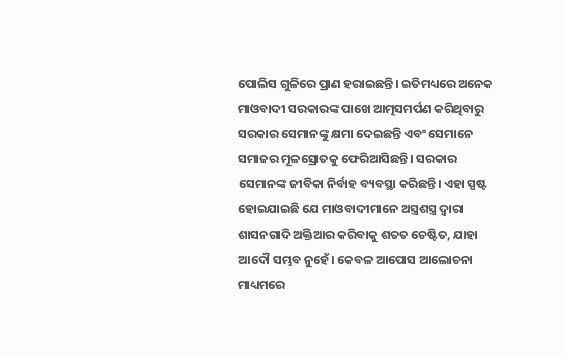ପୋଲିସ ଗୁଳିରେ ପ୍ରାଣ ହରାଇଛନ୍ତି। ଇତିମଧ୍ୟରେ ଅନେକ ମାଓବାଦୀ ସରକାରଙ୍କ ପାଖେ ଆତ୍ମସମର୍ପଣ କରିଥିବାରୁ ସରକାର ସେମାନଙ୍କୁ କ୍ଷମା ଦେଇଛନ୍ତି ଏବଂ ସେମାନେ ସମାଜର ମୂଳସ୍ରୋତକୁ ଫେରିଆସିଛନ୍ତି। ସରକାର ସେମାନଙ୍କ ଜୀବିକା ନିର୍ବାହ ବ୍ୟବସ୍ଥା କରିଛନ୍ତି। ଏହା ସ୍ପଷ୍ଟ ହୋଇଯାଇଛି ଯେ ମାଓବାଦୀମାନେ ଅସ୍ତ୍ରଶସ୍ତ୍ର ଦ୍ୱାରା ଶାସନଗାଦି ଅକ୍ତିଆର କରିବାକୁ ଶତତ ଚେଷ୍ଟିତ, ଯାହା ଆଦୌ ସମ୍ଭବ ନୁହେଁ। କେବଳ ଆପୋସ ଆଲୋଚନା ମାଧ୍ୟମରେ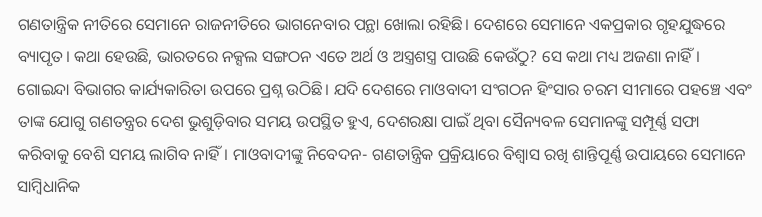ଗଣତାନ୍ତ୍ରିକ ନୀତିରେ ସେମାନେ ରାଜନୀତିରେ ଭାଗନେବାର ପନ୍ଥା ଖୋଲା ରହିଛି। ଦେଶରେ ସେମାନେ ଏକପ୍ରକାର ଗୃହଯୁଦ୍ଧରେ ବ୍ୟାପୃତ। କଥା ହେଉଛି, ଭାରତରେ ନକ୍ସଲ ସଙ୍ଗଠନ ଏତେ ଅର୍ଥ ଓ ଅସ୍ତ୍ରଶସ୍ତ୍ର ପାଉଛି କେଉଁଠୁ? ସେ କଥା ମଧ୍ୟ ଅଜଣା ନାହିଁ। ଗୋଇନ୍ଦା ବିଭାଗର କାର୍ଯ୍ୟକାରିତା ଉପରେ ପ୍ରଶ୍ନ ଉଠିଛି। ଯଦି ଦେଶରେ ମାଓବାଦୀ ସଂଗଠନ ହିଂସାର ଚରମ ସୀମାରେ ପହଞ୍ଚେ ଏବଂ ତାଙ୍କ ଯୋଗୁ ଗଣତନ୍ତ୍ରର ଦେଶ ଭୁଶୁଡ଼ିବାର ସମୟ ଉପସ୍ଥିତ ହୁଏ, ଦେଶରକ୍ଷା ପାଇଁ ଥିବା ସୈନ୍ୟବଳ ସେମାନଙ୍କୁ ସମ୍ପୂର୍ଣ୍ଣ ସଫା କରିବାକୁ ବେଶି ସମୟ ଲାଗିବ ନାହିଁ। ମାଓବାଦୀଙ୍କୁ ନିବେଦନ- ଗଣତାନ୍ତ୍ରିକ ପ୍ରକ୍ରିୟାରେ ବିଶ୍ୱାସ ରଖି ଶାନ୍ତିପୂର୍ଣ୍ଣ ଉପାୟରେ ସେମାନେ ସାମ୍ବିଧାନିକ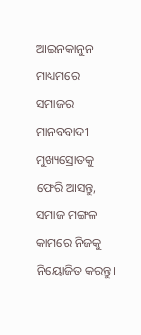ଆଇନକାନୁନ ମାଧ୍ୟମରେ ସମାଜର ମାନବବାଦୀ ମୁଖ୍ୟସ୍ରୋତକୁ ଫେରି ଆସନ୍ତୁ, ସମାଜ ମଙ୍ଗଳ କାମରେ ନିଜକୁ ନିୟୋଜିତ କରନ୍ତୁ।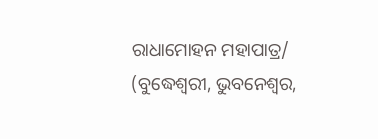ରାଧାମୋହନ ମହାପାତ୍ର/
(ବୁଦ୍ଧେଶ୍ୱରୀ, ଭୁବନେଶ୍ୱର,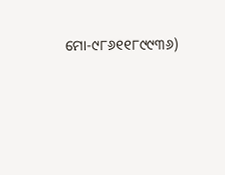ମୋ-୯୮୬୧୧୮୯୯୩୬)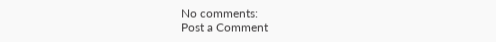No comments:
Post a Comment